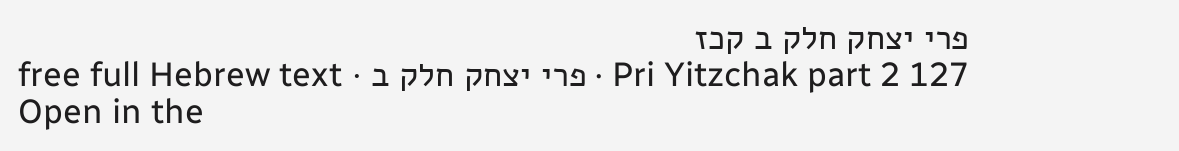פרי יצחק חלק ב קכז
Pri Yitzchak part 2 127 · פרי יצחק חלק ב · free full Hebrew text
Open in the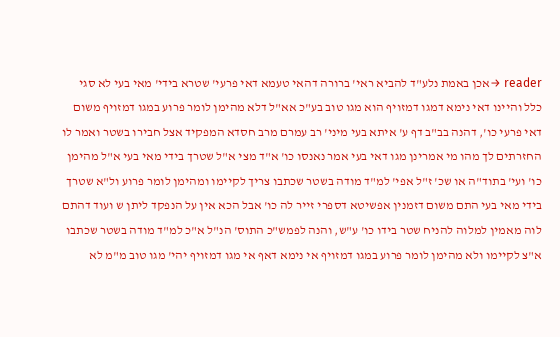reader →אכן באמת נלע"ד להביא ראי' ברורה דהאי טעמא דאי פרעי' שטרא בידי' מאי בעי לא סגי כלל והיינו דאי נימא דמגו דמזויף הוא מגו טוב בע"כ אא"ל דלא מהימן לומר פרוע במגו דמזויף משום דאי פרעי כו', דהנה בב"ב דף ע' איתא בעי מיני' רב עמרם מרב חסדא המפקיד אצל חבירו בשטר ואמר לו החזרתים לך מהו מי אמרינן מגו דאי בעי אמר נאנסו כו' א"ד מצי א"ל שטרך בידי מאי בעי א"ל מהימן כו' ועי' בתוד"ה או שכ' ז"ל אפי' למ"ד מודה בשטר שכתבו צריך לקיימו ומהימן לומר פרוע ול"א שטרך בידי מאי בעי התם משום דזמנין אפשיטא דספרי זייר לה כו' אבל הכא אין על הנפקד ליתן ש ועוד דהתם לוה מאמין למלוה להניח שטר בידו כו' ע"ש, והנה לפמש"כ התוס' הנ"ל א"כ למ"ד מודה בשטר שכתבו א"צ לקיימו ולא מהימן לומר פרוע במגו דמזויף אי נימא דאף אי מגו דמזויף יהי' מגו טוב מ"מ לא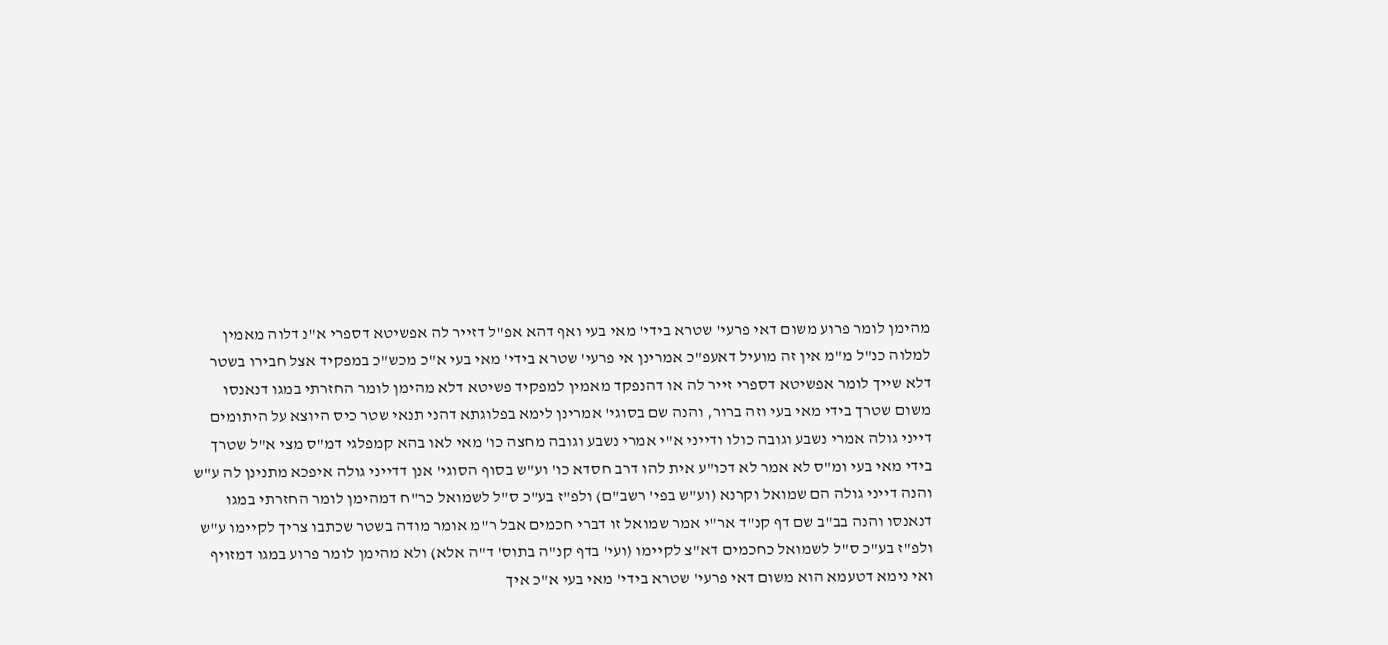מהימן לומר פרוע משום דאי פרעי' שטרא בידי' מאי בעי ואף דהא אפ"ל דזייר לה אפשיטא דספרי א"נ דלוה מאמין למלוה כנ"ל מ"מ אין זה מועיל דאעפ"כ אמרינן אי פרעי' שטרא בידי' מאי בעי א"כ מכש"כ במפקיד אצל חבירו בשטר דלא שייך לומר אפשיטא דספרי זייר לה או דהנפקד מאמין למפקיד פשיטא דלא מהימן לומר החזרתי במגו דנאנסו משום שטרך בידי מאי בעי וזה ברור, והנה שם בסוגי' אמרינן לימא בפלוגתא דהני תנאי שטר כיס היוצא על היתומים דייני גולה אמרי נשבע וגובה כולו ודייני א"י אמרי נשבע וגובה מחצה כו' מאי לאו בהא קמפלגי דמ"ס מצי א"ל שטרך בידי מאי בעי ומ"ס לא אמר לא דכו"ע אית להו דרב חסדא כו' וע"ש בסוף הסוגי' אנן דדייני גולה איפכא מתנינן לה ע"ש והנה דייני גולה הם שמואל וקרנא (וע"ש בפי' רשב"ם) ולפ"ז בע"כ ס"ל לשמואל כר"ח דמהימן לומר החזרתי במגו דנאנסו והנה בב"ב שם דף קנ"ד אר"י אמר שמואל זו דברי חכמים אבל ר"מ אומר מודה בשטר שכתבו צריך לקיימו ע"ש ולפ"ז בע"כ ס"ל לשמואל כחכמים דא"צ לקיימו (ועי' בדף קנ"ה בתוס' ד"ה אלא) ולא מהימן לומר פרוע במגו דמזויף ואי נימא דטעמא הוא משום דאי פרעי' שטרא בידי' מאי בעי א"כ איך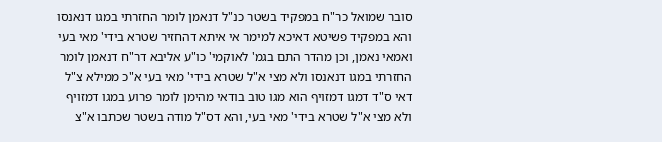סובר שמואל כר"ח במפקיד בשטר כנ"ל דנאמן לומר החזרתי במגו דנאנסו והא במפקיד פשיטא דאיכא למימר אי איתא דהחזיר שטרא בידי' מאי בעי ואמאי נאמן, וכן מהדר התם בגמ' לאוקמי' כו"ע אליבא דר"ח דנאמן לומר החזרתי במגו דנאנסו ולא מצי א"ל שטרא בידי' מאי בעי א"כ ממילא צ"ל דאי ס"ד דמגו דמזויף הוא מגו טוב בודאי מהימן לומר פרוע במגו דמזויף ולא מצי א"ל שטרא בידי' מאי בעי, והא דס"ל מודה בשטר שכתבו א"צ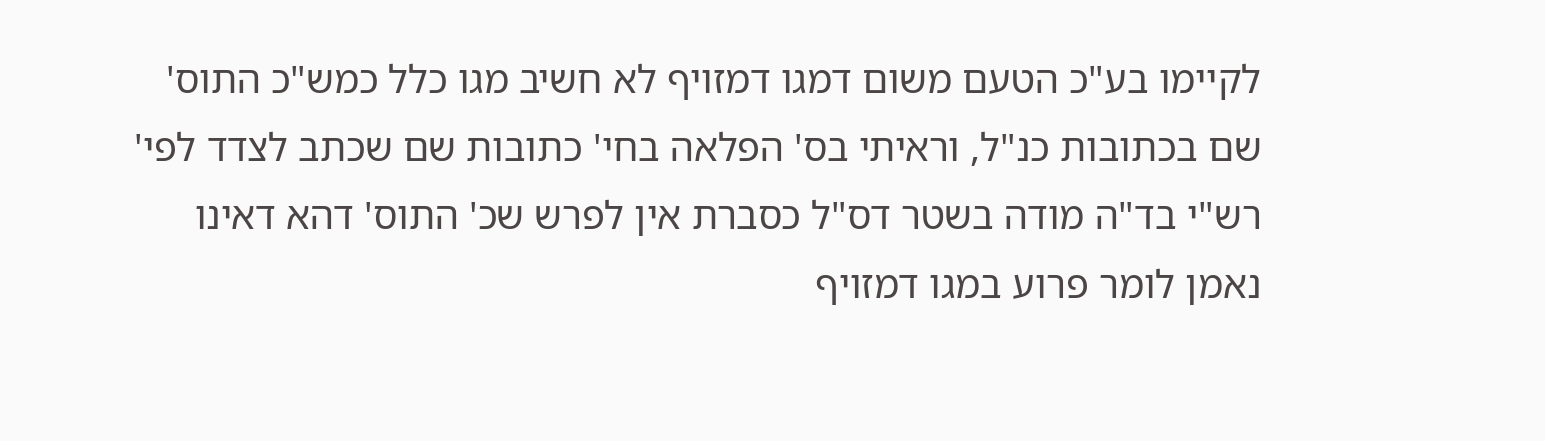לקיימו בע"כ הטעם משום דמגו דמזויף לא חשיב מגו כלל כמש"כ התוס' שם בכתובות כנ"ל, וראיתי בס' הפלאה בחי' כתובות שם שכתב לצדד לפי' רש"י בד"ה מודה בשטר דס"ל כסברת אין לפרש שכ' התוס' דהא דאינו נאמן לומר פרוע במגו דמזויף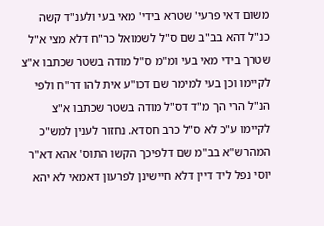משום דאי פרעי' שטרא בידי' מאי בעי ולענ"ד קשה כנ"ל דהא בב"ב שם ס"ל לשמואל כר"ח דלא מצי א"ל שטרך בידי מאי בעי ומ"מ ס"ל מודה בשטר שכתבו א"צ לקיימו וכן בעי למימר שם דכו"ע אית להו דר"ח ולפי הנ"ל הרי הך מ"ד דס"ל מודה בשטר שכתבו א"צ לקיימו ע"כ לא ס"ל כרב חסדא. נחזור לענין למש"כ המהרש"א בב"מ שם דלפיכך הקשו התוס' אהא דא"ר יוסי נפל ליד דיין דלא חיישינן לפרעון דאמאי לא יהא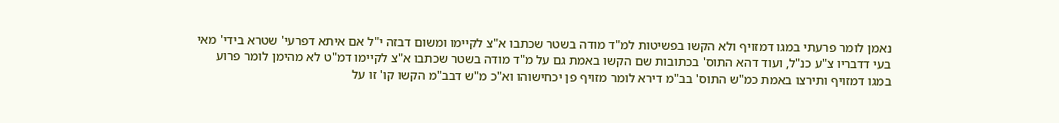נאמן לומר פרעתי במגו דמזויף ולא הקשו בפשיטות למ"ד מודה בשטר שכתבו א"צ לקיימו ומשום דבזה י"ל אם איתא דפרעי' שטרא בידי' מאי בעי דדבריו צ"ע כנ"ל, ועוד דהא התוס' בכתובות שם הקשו באמת גם על מ"ד מודה בשטר שכתבו א"צ לקיימו דמ"ט לא מהימן לומר פרוע במגו דמזויף ותירצו באמת כמ"ש התוס' בב"מ דירא לומר מזויף פן יכחישוהו וא"כ מ"ש דבב"מ הקשו קו' זו על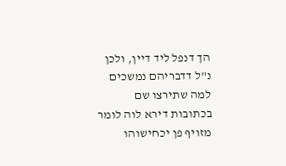הך דנפל ליד דיין, ולכן נ"ל דדבריהם נמשכים למה שתירצו שם בכתובות דירא לוה לומר מזויף פן יכחישוהו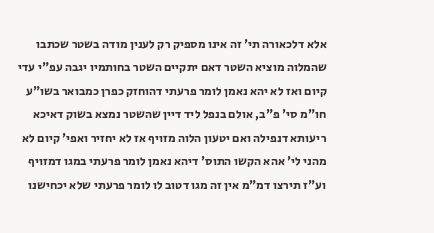אלא דלכאורה תי' זה אינו מספיק רק לענין מודה בשטר שכתבו שהמלוה מוציא השטר דאם יתקיים השטר בחותמיו יגבה עפ"י עדי קיום ואז לא יהא נאמן לומר פרעתי דהוחזק כפרן כמבואר בשו"ע חו"מ סי' פ"ב, אולם בנפל ליד דיין שהשטר נמצא בשוק דאיכא ריעותא דנפילה ואם יטעון הלוה מזויף אז לא יחזיר ואפי' קיום לא מהני לי' אהא הקשו התוס' דיהא נאמן לומר פרעתי במגו דמזויף וע"ז תירצו דמ"מ אין זה מגו דטוב לו לומר פרעתי שלא יכחישנו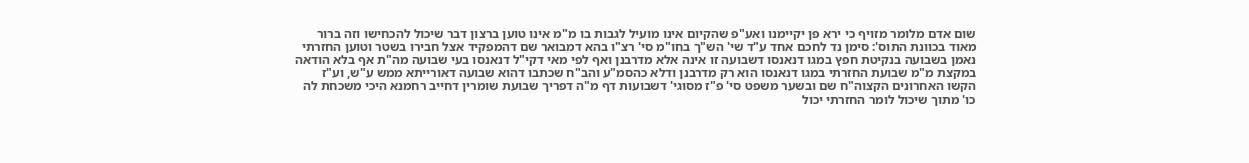שום אדם מלומר מזויף כי ירא פן יקיימנו ואע"פ שהקיום אינו מועיל לגבות בו מ"מ אינו טוען ברצון דבר שיכול להכחישו וזה ברור מאוד בכוונת התוס': סימן נד לחכם אחד ע"ד שי' הש"ך בחו"מ סי' רצ"ו בהא דמבואר שם דהמפקיד אצל חבירו בשטר וטוען החזרתי נאמן בשבועה בנקיטת חפץ במגו דנאנסו דשבועה זו אינה אלא מדרבנן ואף לפי מאי דקי"ל דנאנסו בעי שבועה מה"ת אף בלא הודאה במקצת מ"מ שבועת החזרתי במגו דנאנסו הוא רק מדרבנן ודלא כהסמ"ע והב"ח שכתבו דהוא שבועה דאורייתא ממש ע"ש, וע"ז הקשו האחרונים הקצוה"ח שם ובשער משפט סי' פ"ז מסוגי' דשבועות דף מ"ה דפריך שבועת שומרין דחייב רחמנא היכי משכחת לה כו' מתוך שיכול לומר החזרתי יכול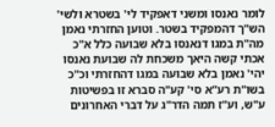לומר נאנסו ומשני דאפקיד לי' בשטרא ולשי' הש"ך דהמפקיד בשטר. וטוען החזרתי נאמן מה"ת במגו דנאנסו בלא שבועה כלל א"כ אכתי קשה היאך משכחת לה שבועת נאנסו יהי' נאמן בלא שבועה במגו דהחזרתי וכ"כ בשו"ת רע"א סי' קע"ה סברא זו בפשיטות ע"ש, וע"ז תמה הדר"ג על דברי האחרונים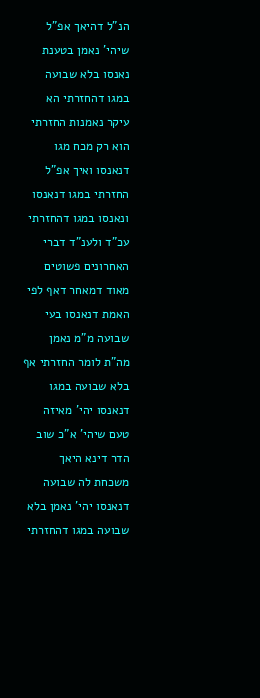הנ"ל דהיאך אפ"ל שיהי' נאמן בטענת נאנסו בלא שבועה במגו דהחזרתי הא עיקר נאמנות החזרתי הוא רק מכח מגו דנאנסו ואיך אפ"ל החזרתי במגו דנאנסו ונאנסו במגו דהחזרתי עכ"ד ולענ"ד דברי האחרונים פשוטים מאוד דמאחר דאף לפי האמת דנאנסו בעי שבועה מ"מ נאמן מה"ת לומר החזרתי אף בלא שבועה במגו דנאנסו יהי' מאיזה טעם שיהי' א"כ שוב הדר דינא היאך משכחת לה שבועה דנאנסו יהי' נאמן בלא שבועה במגו דהחזרתי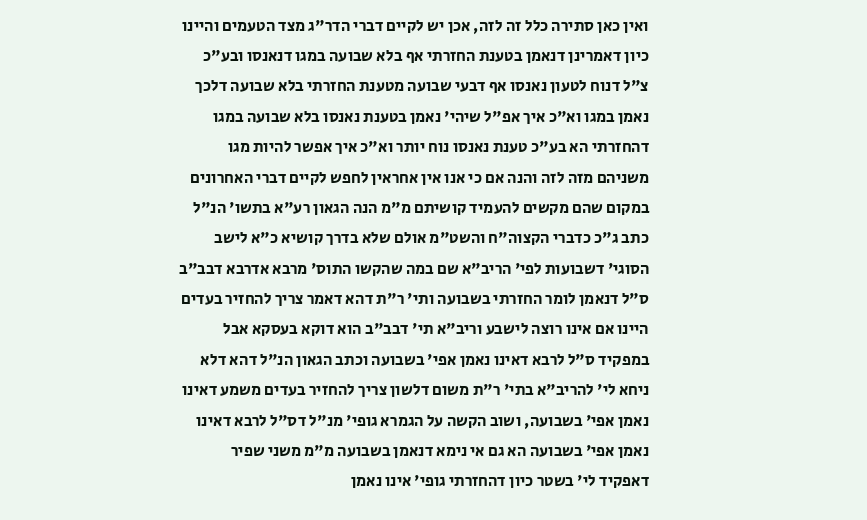ואין כאן סתירה כלל זה לזה, אכן יש לקיים דברי הדר"ג מצד הטעמים והיינו כיון דאמרינן דנאמן בטענת החזרתי אף בלא שבועה במגו דנאנסו ובע"כ צ"ל דנוח לטעון נאנסו אף דבעי שבועה מטענת החזרתי בלא שבועה דלכך נאמן במגו וא"כ איך אפ"ל שיהי' נאמן בטענת נאנסו בלא שבועה במגו דהחזרתי הא בע"כ טענת נאנסו נוח יותר וא"כ איך אפשר להיות מגו משניהם מזה לזה והנה אם כי אנו אין אחראין לחפש לקיים דברי האחרונים במקום שהם מקשים להעמיד קושיתם מ"מ הנה הגאון רע"א בתשו' הנ"ל כתב ג"כ כדברי הקצוה"ח והשט"מ אולם שלא בדרך קושיא כ"א לישב הסוגי' דשבועות לפי' הריב"א שם במה שהקשו התוס' מרבא אדרבא דבב"ב ס"ל דנאמן לומר החזרתי בשבועה ותי' ר"ת דהא דאמר צריך להחזיר בעדים היינו אם אינו רוצה לישבע וריב"א תי' דבב"ב הוא דוקא בעסקא אבל במפקיד ס"ל לרבא דאינו נאמן אפי' בשבועה וכתב הגאון הנ"ל דהא דלא ניחא לי' להריב"א בתי' ר"ת משום דלשון צריך להחזיר בעדים משמע דאינו נאמן אפי' בשבועה, ושוב הקשה על הגמרא גופי' מנ"ל דס"ל לרבא דאינו נאמן אפי' בשבועה הא גם אי נימא דנאמן בשבועה מ"מ משני שפיר דאפקיד לי' בשטר כיון דהחזרתי גופי' אינו נאמן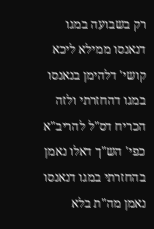רק בשבועה במגו דנאנסו ממילא ליכא קושי' דלהימן בנאנסו במגו דהחזרתי ולזה הכריח דס"ל להריב"א כפי' הש"ך דאלו נאמן בהחזרתי במגו דנאנסו נאמן מה"ת בלא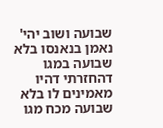שבועה ושוב יהי' נאמן בנאנסו בלא שבועה במגו דהחזרתי דהיו מאמינים לו בלא שבועה מכח מגו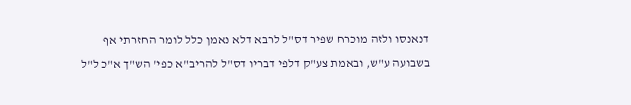דנאנסו ולזה מוכרח שפיר דס"ל לרבא דלא נאמן כלל לומר החזרתי אף בשבועה ע"ש, ובאמת צע"ק דלפי דבריו דס"ל להריב"א כפי' הש"ך א"כ ל"ל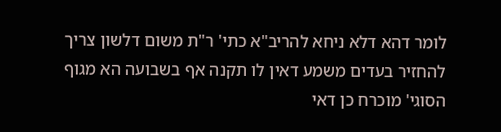לומר דהא דלא ניחא להריב"א כתי' ר"ת משום דלשון צריך להחזיר בעדים משמע דאין לו תקנה אף בשבועה הא מגוף הסוגי' מוכרח כן דאי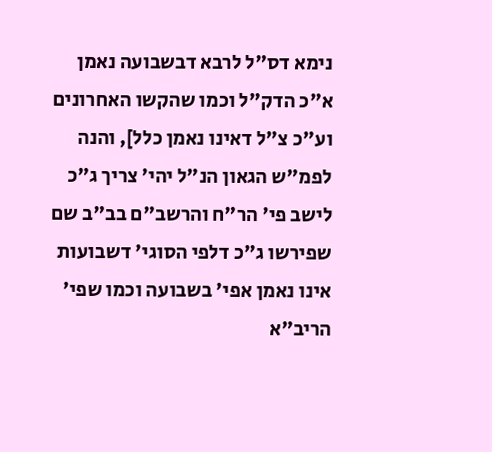נימא דס"ל לרבא דבשבועה נאמן א"כ הדק"ל וכמו שהקשו האחרונים וע"כ צ"ל דאינו נאמן כלל], והנה לפמ"ש הגאון הנ"ל יהי' צריך ג"כ לישב פי' הר"ח והרשב"ם בב"ב שם שפירשו ג"כ דלפי הסוגי' דשבועות אינו נאמן אפי' בשבועה וכמו שפי' הריב"א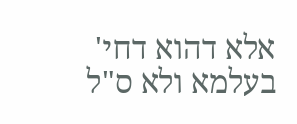אלא דהוא דחי' בעלמא ולא ס"ל